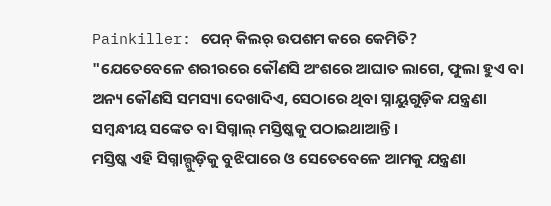Painkiller: ପେନ୍ କିଲର୍ ଉପଶମ କରେ କେମିତି?
"ଯେତେବେଳେ ଶରୀରରେ କୌଣସି ଅଂଶରେ ଆଘାତ ଲାଗେ, ଫୁଲା ହୁଏ ବା ଅନ୍ୟ କୌଣସି ସମସ୍ୟା ଦେଖାଦିଏ, ସେଠାରେ ଥିବା ସ୍ନାୟୁଗୁଡ଼ିକ ଯନ୍ତ୍ରଣା ସମ୍ବନ୍ଧୀୟ ସଙ୍କେତ ବା ସିଗ୍ନାଲ୍ ମସ୍ତିଷ୍କକୁ ପଠାଇଥାଆନ୍ତି।
ମସ୍ତିଷ୍କ ଏହି ସିଗ୍ନାଲ୍ଗୁଡ଼ିକୁ ବୁଝିପାରେ ଓ ସେତେବେଳେ ଆମକୁ ଯନ୍ତ୍ରଣା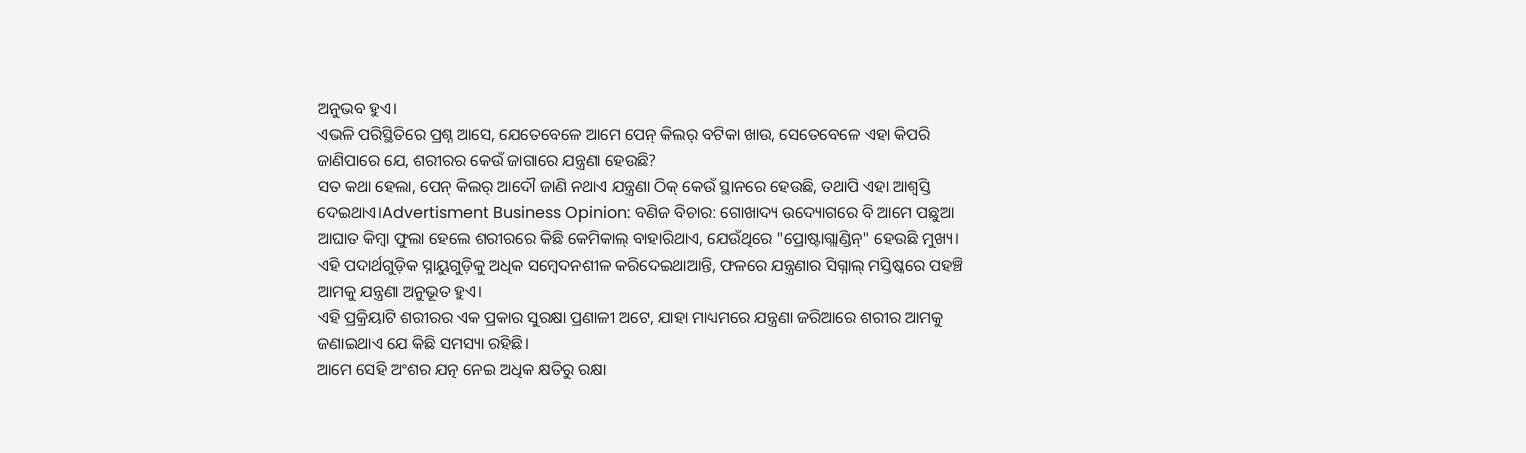ଅନୁଭବ ହୁଏ।
ଏଭଳି ପରିସ୍ଥିତିରେ ପ୍ରଶ୍ନ ଆସେ, ଯେତେବେଳେ ଆମେ ପେନ୍ କିଲର୍ ବଟିକା ଖାଉ, ସେତେବେଳେ ଏହା କିପରି ଜାଣିପାରେ ଯେ, ଶରୀରର କେଉଁ ଜାଗାରେ ଯନ୍ତ୍ରଣା ହେଉଛି?
ସତ କଥା ହେଲା, ପେନ୍ କିଲର୍ ଆଦୌ ଜାଣି ନଥାଏ ଯନ୍ତ୍ରଣା ଠିକ୍ କେଉଁ ସ୍ଥାନରେ ହେଉଛି, ତଥାପି ଏହା ଆଶ୍ବସ୍ତି ଦେଇଥାଏ।Advertisment Business Opinion: ବଣିଜ ବିଚାର: ଗୋଖାଦ୍ୟ ଉଦ୍ୟୋଗରେ ବି ଆମେ ପଛୁଆ ଆଘାତ କିମ୍ବା ଫୁଲା ହେଲେ ଶରୀରରେ କିଛି କେମିକାଲ୍ ବାହାରିଥାଏ, ଯେଉଁଥିରେ "ପ୍ରୋଷ୍ଟାଗ୍ଲାଣ୍ଡିନ୍" ହେଉଛି ମୁଖ୍ୟ।
ଏହି ପଦାର୍ଥଗୁଡ଼ିକ ସ୍ନାୟୁଗୁଡ଼ିକୁ ଅଧିକ ସମ୍ବେଦନଶୀଳ କରିଦେଇଥାଆନ୍ତି, ଫଳରେ ଯନ୍ତ୍ରଣାର ସିଗ୍ନାଲ୍ ମସ୍ତିଷ୍କରେ ପହଞ୍ଚି ଆମକୁ ଯନ୍ତ୍ରଣା ଅନୁଭୂତ ହୁଏ।
ଏହି ପ୍ରକ୍ରିୟାଟି ଶରୀରର ଏକ ପ୍ରକାର ସୁରକ୍ଷା ପ୍ରଣାଳୀ ଅଟେ, ଯାହା ମାଧ୍ୟମରେ ଯନ୍ତ୍ରଣା ଜରିଆରେ ଶରୀର ଆମକୁ ଜଣାଇଥାଏ ଯେ କିଛି ସମସ୍ୟା ରହିଛି।
ଆମେ ସେହି ଅଂଶର ଯତ୍ନ ନେଇ ଅଧିକ କ୍ଷତିରୁ ରକ୍ଷା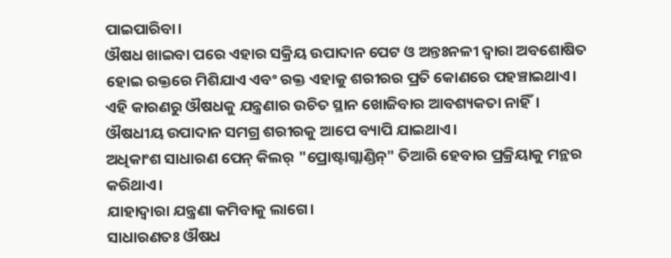ପାଇପାରିବା।
ଔଷଧ ଖାଇବା ପରେ ଏହାର ସକ୍ରିୟ ଉପାଦାନ ପେଟ ଓ ଅନ୍ତଃନଳୀ ଦ୍ବାରା ଅବଶୋଷିତ ହୋଇ ରକ୍ତରେ ମିଶିଯାଏ ଏବଂ ରକ୍ତ ଏହାକୁ ଶରୀରର ପ୍ରତି କୋଣରେ ପହଞ୍ଚାଇଥାଏ।
ଏହି କାରଣରୁ ଔଷଧକୁ ଯନ୍ତ୍ରଣାର ଉଚିତ ସ୍ଥାନ ଖୋଜିବାର ଆବଶ୍ୟକତା ନାହିଁ।
ଔଷଧୀୟ ଉପାଦାନ ସମଗ୍ର ଶରୀରକୁ ଆପେ ବ୍ୟାପି ଯାଇଥାଏ।
ଅଧିକାଂଶ ସାଧାରଣ ପେନ୍ କିଲର୍ "ପ୍ରୋଷ୍ଟାଗ୍ଲାଣ୍ଡିନ୍" ତିଆରି ହେବାର ପ୍ରକ୍ରିୟାକୁ ମନ୍ଥର କରିଥାଏ।
ଯାହାଦ୍ବାରା ଯନ୍ତ୍ରଣା କମିବାକୁ ଲାଗେ।
ସାଧାରଣତଃ ଔଷଧ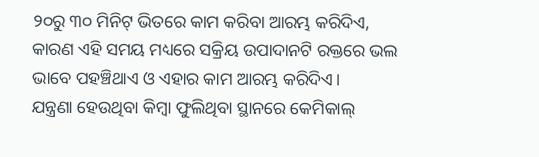୨୦ରୁ ୩୦ ମିନିଟ୍ ଭିତରେ କାମ କରିବା ଆରମ୍ଭ କରିଦିଏ, କାରଣ ଏହି ସମୟ ମଧ୍ୟରେ ସକ୍ରିୟ ଉପାଦାନଟି ରକ୍ତରେ ଭଲ ଭାବେ ପହଞ୍ଚିଥାଏ ଓ ଏହାର କାମ ଆରମ୍ଭ କରିଦିଏ।
ଯନ୍ତ୍ରଣା ହେଉଥିବା କିମ୍ବା ଫୁଲିଥିବା ସ୍ଥାନରେ କେମିକାଲ୍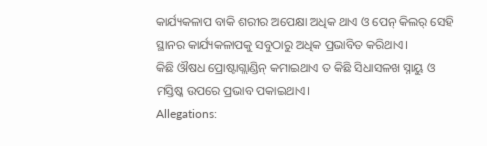କାର୍ଯ୍ୟକଳାପ ବାକି ଶରୀର ଅପେକ୍ଷା ଅଧିକ ଥାଏ ଓ ପେନ୍ କିଲର୍ ସେହି ସ୍ଥାନର କାର୍ଯ୍ୟକଳାପକୁ ସବୁଠାରୁ ଅଧିକ ପ୍ରଭାବିତ କରିଥାଏ।
କିଛି ଔଷଧ ପ୍ରୋଷ୍ଟାଗ୍ଲାଣ୍ଡିନ୍ କମାଇଥାଏ ତ କିଛି ସିଧାସଳଖ ସ୍ନାୟୁ ଓ ମସ୍ତିଷ୍କ ଉପରେ ପ୍ରଭାବ ପକାଇଥାଏ।
Allegations: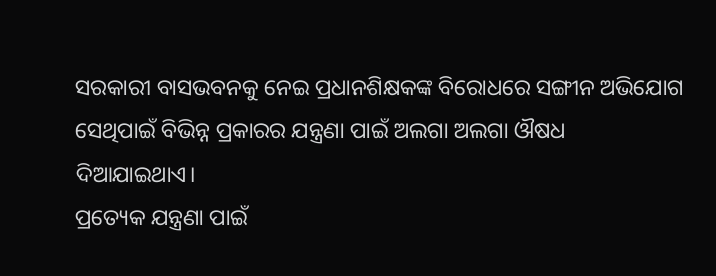ସରକାରୀ ବାସଭବନକୁ ନେଇ ପ୍ରଧାନଶିକ୍ଷକଙ୍କ ବିରୋଧରେ ସଙ୍ଗୀନ ଅଭିଯୋଗ ସେଥିପାଇଁ ବିଭିନ୍ନ ପ୍ରକାରର ଯନ୍ତ୍ରଣା ପାଇଁ ଅଲଗା ଅଲଗା ଔଷଧ ଦିଆଯାଇଥାଏ।
ପ୍ରତ୍ୟେକ ଯନ୍ତ୍ରଣା ପାଇଁ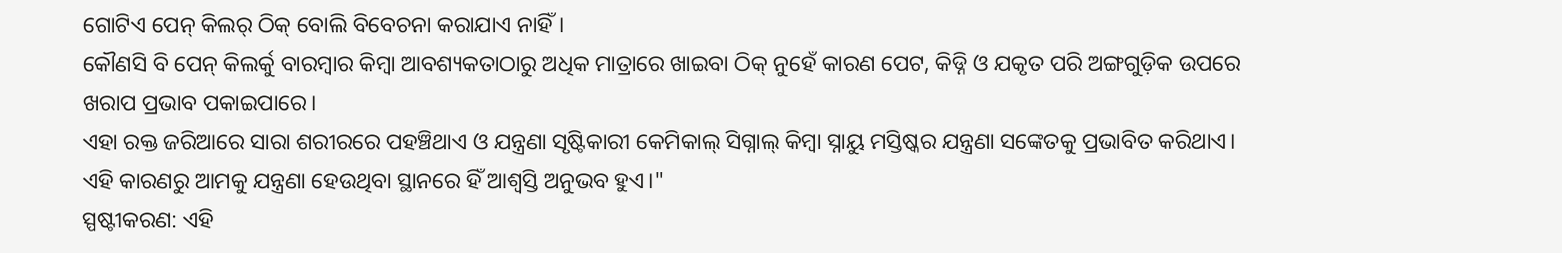ଗୋଟିଏ ପେନ୍ କିଲର୍ ଠିକ୍ ବୋଲି ବିବେଚନା କରାଯାଏ ନାହିଁ।
କୌଣସି ବି ପେନ୍ କିଲର୍କୁ ବାରମ୍ବାର କିମ୍ବା ଆବଶ୍ୟକତାଠାରୁ ଅଧିକ ମାତ୍ରାରେ ଖାଇବା ଠିକ୍ ନୁହେଁ କାରଣ ପେଟ, କିଡ୍ନି ଓ ଯକୃତ ପରି ଅଙ୍ଗଗୁଡ଼ିକ ଉପରେ ଖରାପ ପ୍ରଭାବ ପକାଇପାରେ।
ଏହା ରକ୍ତ ଜରିଆରେ ସାରା ଶରୀରରେ ପହଞ୍ଚିଥାଏ ଓ ଯନ୍ତ୍ରଣା ସୃଷ୍ଟିକାରୀ କେମିକାଲ୍ ସିଗ୍ନାଲ୍ କିମ୍ବା ସ୍ନାୟୁ ମସ୍ତିଷ୍କର ଯନ୍ତ୍ରଣା ସଙ୍କେତକୁ ପ୍ରଭାବିତ କରିଥାଏ।
ଏହି କାରଣରୁ ଆମକୁ ଯନ୍ତ୍ରଣା ହେଉଥିବା ସ୍ଥାନରେ ହିଁ ଆଶ୍ୱସ୍ତି ଅନୁଭବ ହୁଏ।"
ସ୍ପଷ୍ଟୀକରଣ: ଏହି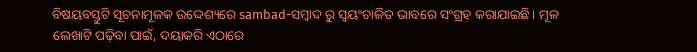ବିଷୟବସ୍ତୁଟି ସୂଚନାମୂଳକ ଉଦ୍ଦେଶ୍ୟରେ sambad-ସମ୍ବାଦ ରୁ ସ୍ୱୟଂଚାଳିତ ଭାବରେ ସଂଗ୍ରହ କରାଯାଇଛି। ମୂଳ ଲେଖାଟି ପଢ଼ିବା ପାଇଁ, ଦୟାକରି ଏଠାରେ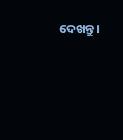ଦେଖନ୍ତୁ।